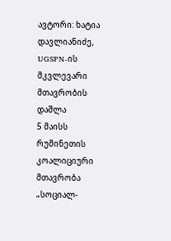ავტორი: ხატია დავლიანიძე, UGSPN-ის მკვლევარი
მთავრობის დაშლა
5 მაისს რუმინეთის კოალიციური მთავრობა „სოციალ-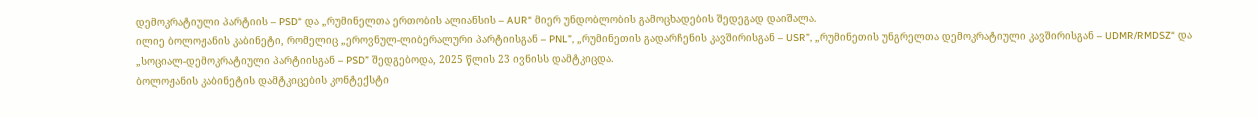დემოკრატიული პარტიის – PSD“ და „რუმინელთა ერთობის ალიანსის – AUR“ მიერ უნდობლობის გამოცხადების შედეგად დაიშალა.
ილიე ბოლოჟანის კაბინეტი, რომელიც „ეროვნულ-ლიბერალური პარტიისგან – PNL”, „რუმინეთის გადარჩენის კავშირისგან – USR”, „რუმინეთის უნგრელთა დემოკრატიული კავშირისგან – UDMR/RMDSZ“ და „სოციალ-დემოკრატიული პარტიისგან – PSD” შედგებოდა, 2025 წლის 23 ივნისს დამტკიცდა.
ბოლოჟანის კაბინეტის დამტკიცების კონტექსტი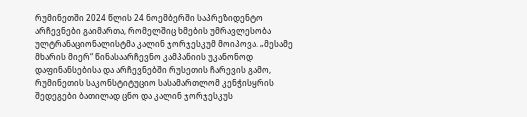რუმინეთში 2024 წლის 24 ნოემბერში საპრეზიდენტო არჩევნები გაიმართა, რომელშიც ხმების უმრავლესობა ულტრანაციონალისტმა კალინ ჯორჯესკუმ მოიპოვა. „მესამე მხარის მიერ“ წინასაარჩევნო კამპანიის უკანონოდ დაფინანსებისა და არჩევნებში რუსეთის ჩარევის გამო, რუმინეთის საკონსტიტუციო სასამართლომ კენჭისყრის შედეგები ბათილად ცნო და კალინ ჯორჯესკუს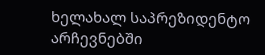ხელახალ საპრეზიდენტო არჩევნებში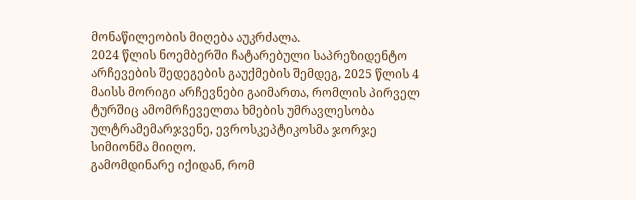მონაწილეობის მიღება აუკრძალა.
2024 წლის ნოემბერში ჩატარებული საპრეზიდენტო არჩევების შედეგების გაუქმების შემდეგ, 2025 წლის 4 მაისს მორიგი არჩევნები გაიმართა, რომლის პირველ ტურშიც ამომრჩეველთა ხმების უმრავლესობა ულტრამემარჯვენე, ევროსკეპტიკოსმა ჯორჯე სიმიონმა მიიღო.
გამომდინარე იქიდან, რომ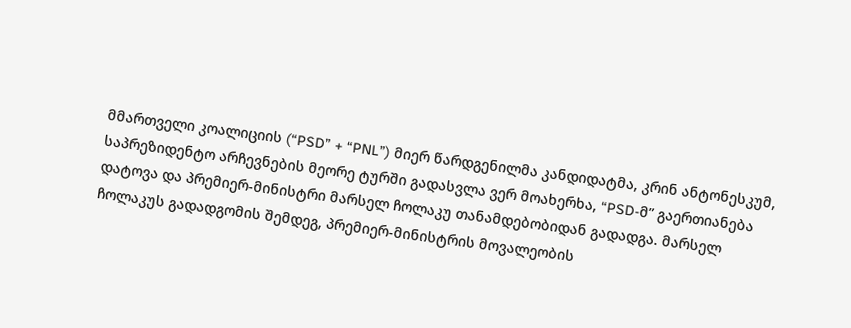მმართველი კოალიციის (“PSD” + “PNL”) მიერ წარდგენილმა კანდიდატმა, კრინ ანტონესკუმ, საპრეზიდენტო არჩევნების მეორე ტურში გადასვლა ვერ მოახერხა, “PSD-მ” გაერთიანება დატოვა და პრემიერ-მინისტრი მარსელ ჩოლაკუ თანამდებობიდან გადადგა. მარსელ ჩოლაკუს გადადგომის შემდეგ, პრემიერ-მინისტრის მოვალეობის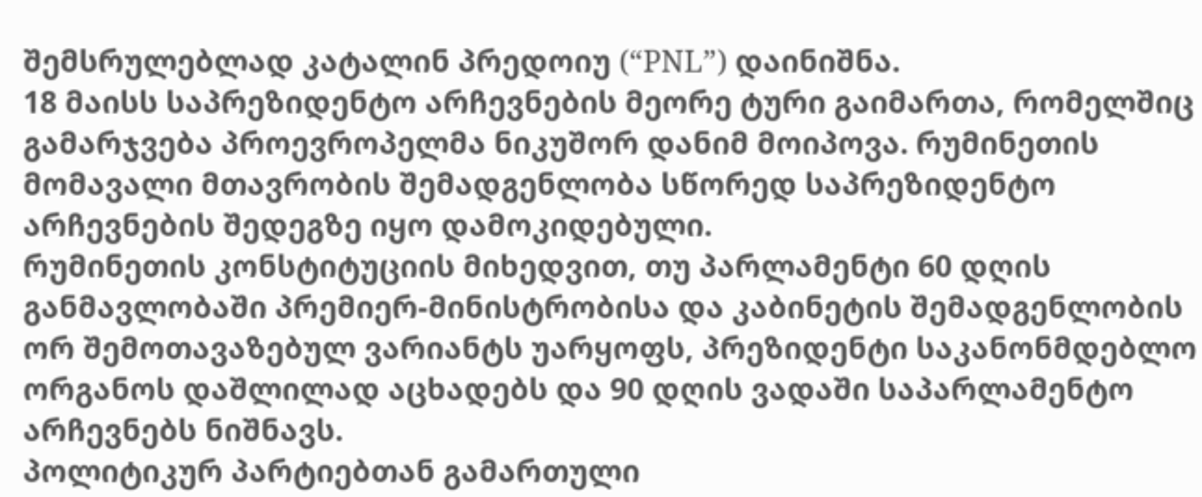შემსრულებლად კატალინ პრედოიუ (“PNL”) დაინიშნა.
18 მაისს საპრეზიდენტო არჩევნების მეორე ტური გაიმართა, რომელშიც გამარჯვება პროევროპელმა ნიკუშორ დანიმ მოიპოვა. რუმინეთის მომავალი მთავრობის შემადგენლობა სწორედ საპრეზიდენტო არჩევნების შედეგზე იყო დამოკიდებული.
რუმინეთის კონსტიტუციის მიხედვით, თუ პარლამენტი 60 დღის განმავლობაში პრემიერ-მინისტრობისა და კაბინეტის შემადგენლობის ორ შემოთავაზებულ ვარიანტს უარყოფს, პრეზიდენტი საკანონმდებლო ორგანოს დაშლილად აცხადებს და 90 დღის ვადაში საპარლამენტო არჩევნებს ნიშნავს.
პოლიტიკურ პარტიებთან გამართული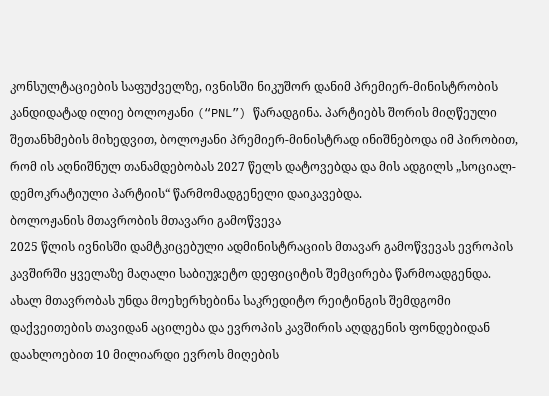კონსულტაციების საფუძველზე, ივნისში ნიკუშორ დანიმ პრემიერ-მინისტრობის კანდიდატად ილიე ბოლოჟანი (“PNL”) წარადგინა. პარტიებს შორის მიღწეული შეთანხმების მიხედვით, ბოლოჟანი პრემიერ-მინისტრად ინიშნებოდა იმ პირობით, რომ ის აღნიშნულ თანამდებობას 2027 წელს დატოვებდა და მის ადგილს „სოციალ-დემოკრატიული პარტიის“ წარმომადგენელი დაიკავებდა.
ბოლოჟანის მთავრობის მთავარი გამოწვევა
2025 წლის ივნისში დამტკიცებული ადმინისტრაციის მთავარ გამოწვევას ევროპის კავშირში ყველაზე მაღალი საბიუჯეტო დეფიციტის შემცირება წარმოადგენდა. ახალ მთავრობას უნდა მოეხერხებინა საკრედიტო რეიტინგის შემდგომი დაქვეითების თავიდან აცილება და ევროპის კავშირის აღდგენის ფონდებიდან დაახლოებით 10 მილიარდი ევროს მიღების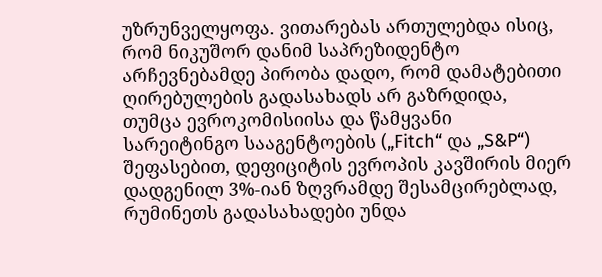უზრუნველყოფა. ვითარებას ართულებდა ისიც, რომ ნიკუშორ დანიმ საპრეზიდენტო არჩევნებამდე პირობა დადო, რომ დამატებითი ღირებულების გადასახადს არ გაზრდიდა, თუმცა ევროკომისიისა და წამყვანი სარეიტინგო სააგენტოების („Fitch“ და „S&P“) შეფასებით, დეფიციტის ევროპის კავშირის მიერ დადგენილ 3%-იან ზღვრამდე შესამცირებლად, რუმინეთს გადასახადები უნდა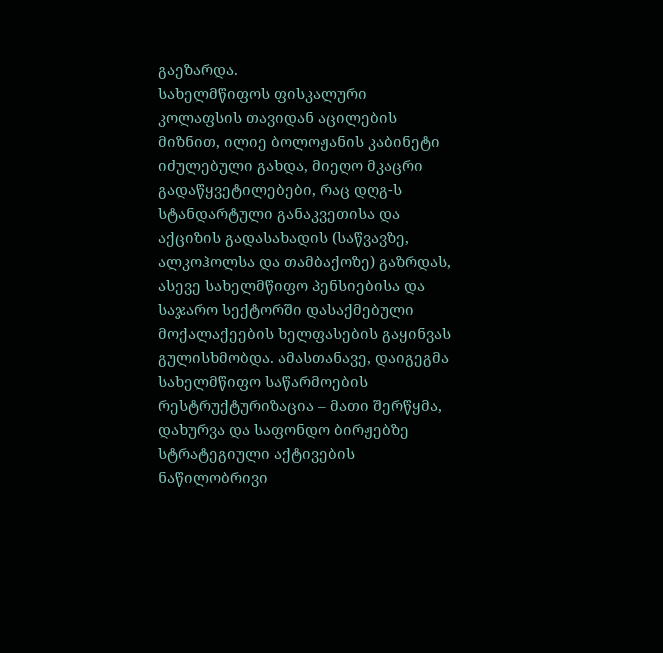გაეზარდა.
სახელმწიფოს ფისკალური კოლაფსის თავიდან აცილების მიზნით, ილიე ბოლოჟანის კაბინეტი იძულებული გახდა, მიეღო მკაცრი გადაწყვეტილებები, რაც დღგ-ს სტანდარტული განაკვეთისა და აქციზის გადასახადის (საწვავზე, ალკოჰოლსა და თამბაქოზე) გაზრდას, ასევე სახელმწიფო პენსიებისა და საჯარო სექტორში დასაქმებული მოქალაქეების ხელფასების გაყინვას გულისხმობდა. ამასთანავე, დაიგეგმა სახელმწიფო საწარმოების რესტრუქტურიზაცია – მათი შერწყმა, დახურვა და საფონდო ბირჟებზე სტრატეგიული აქტივების ნაწილობრივი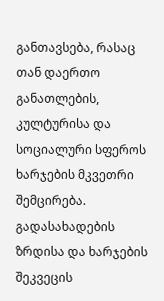განთავსება, რასაც თან დაერთო განათლების, კულტურისა და სოციალური სფეროს ხარჯების მკვეთრი შემცირება.
გადასახადების ზრდისა და ხარჯების შეკვეცის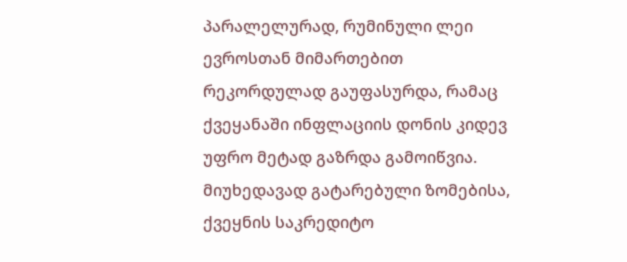პარალელურად, რუმინული ლეი ევროსთან მიმართებით რეკორდულად გაუფასურდა, რამაც ქვეყანაში ინფლაციის დონის კიდევ უფრო მეტად გაზრდა გამოიწვია. მიუხედავად გატარებული ზომებისა, ქვეყნის საკრედიტო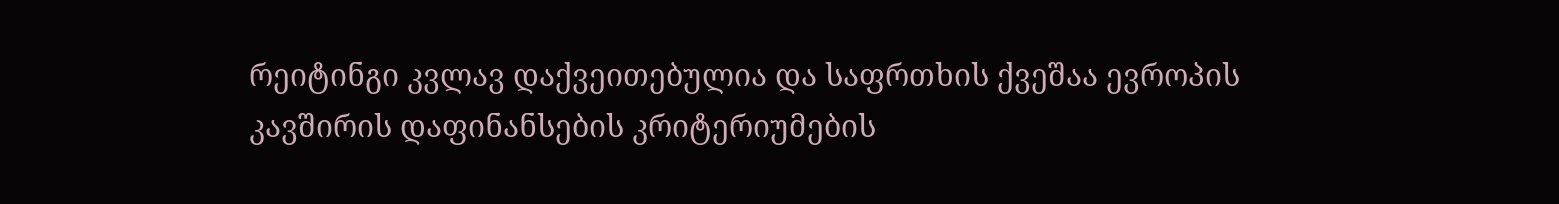რეიტინგი კვლავ დაქვეითებულია და საფრთხის ქვეშაა ევროპის კავშირის დაფინანსების კრიტერიუმების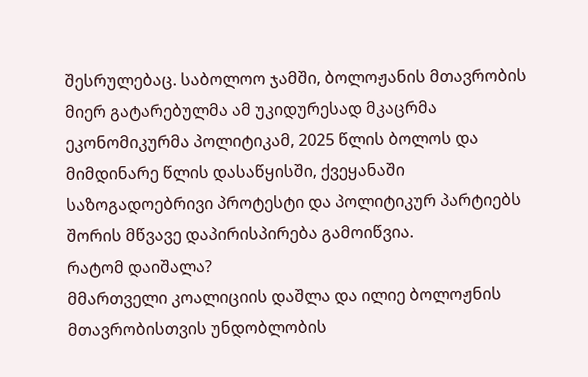შესრულებაც. საბოლოო ჯამში, ბოლოჟანის მთავრობის მიერ გატარებულმა ამ უკიდურესად მკაცრმა ეკონომიკურმა პოლიტიკამ, 2025 წლის ბოლოს და მიმდინარე წლის დასაწყისში, ქვეყანაში საზოგადოებრივი პროტესტი და პოლიტიკურ პარტიებს შორის მწვავე დაპირისპირება გამოიწვია.
რატომ დაიშალა?
მმართველი კოალიციის დაშლა და ილიე ბოლოჟნის მთავრობისთვის უნდობლობის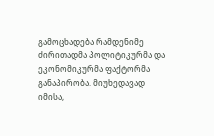გამოცხადება რამდენიმე ძირითადმა პოლიტიკურმა და ეკონომიკურმა ფაქტორმა განაპირობა. მიუხედავად იმისა,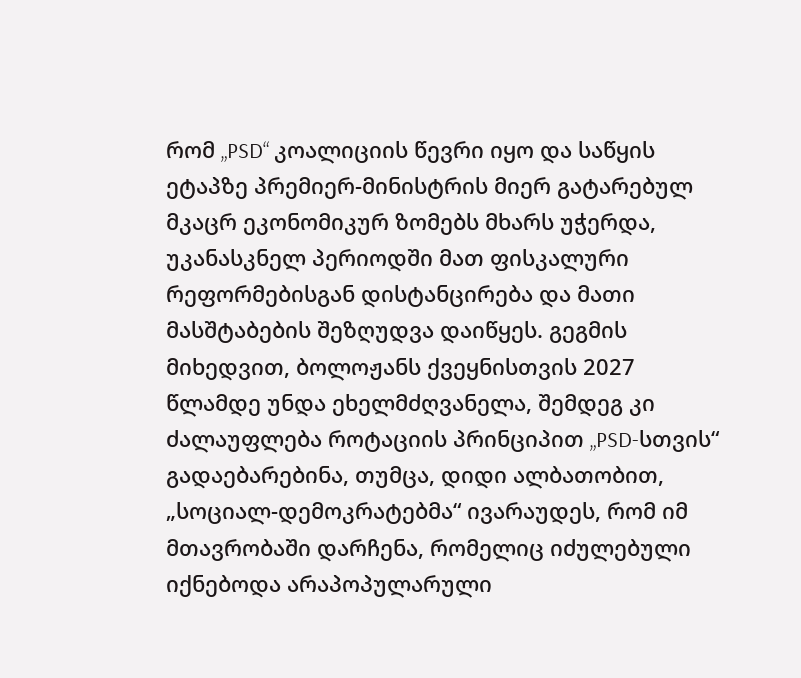რომ „PSD“ კოალიციის წევრი იყო და საწყის ეტაპზე პრემიერ-მინისტრის მიერ გატარებულ მკაცრ ეკონომიკურ ზომებს მხარს უჭერდა, უკანასკნელ პერიოდში მათ ფისკალური რეფორმებისგან დისტანცირება და მათი მასშტაბების შეზღუდვა დაიწყეს. გეგმის მიხედვით, ბოლოჟანს ქვეყნისთვის 2027 წლამდე უნდა ეხელმძღვანელა, შემდეგ კი ძალაუფლება როტაციის პრინციპით „PSD-სთვის“ გადაებარებინა, თუმცა, დიდი ალბათობით, „სოციალ-დემოკრატებმა“ ივარაუდეს, რომ იმ მთავრობაში დარჩენა, რომელიც იძულებული იქნებოდა არაპოპულარული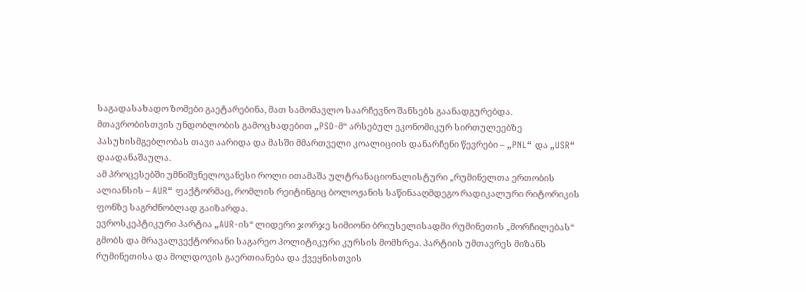საგადასახადო ზომები გაეტარებინა, მათ სამომავლო საარჩევნო შანსებს გაანადგურებდა.
მთავრობისთვის უნდობლობის გამოცხადებით „PSD-მ“ არსებულ ეკონომიკურ სირთულეებზე პასუხისმგებლობას თავი აარიდა და მასში მმართველი კოალიციის დანარჩენი წევრები – „PNL“ და „USR“ დაადანაშაულა.
ამ პროცესებში უმნიშვნელოვანესი როლი ითამაშა ულტრანაციონალისტური „რუმინელთა ერთობის ალიანსის – AUR“ ფაქტორმაც, რომლის რეიტინგიც ბოლოჟანის საწინააღმდეგო რადიკალური რიტორიკის ფონზე საგრძნობლად გაიზარდა.
ევროსკეპტიკური პარტია „AUR-ის“ ლიდერი ჯორჯე სიმიონი ბრიუსელისადმი რუმინეთის „მორჩილებას“ გმობს და მრავალვექტორიანი საგარეო პოლიტიკური კურსის მომხრეა. პარტიის უმთავრეს მიზანს რუმინეთისა და მოლდოვის გაერთიანება და ქვეყნისთვის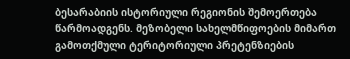ბესარაბიის ისტორიული რეგიონის შემოერთება წარმოადგენს. მეზობელი სახელმწიფოების მიმართ გამოთქმული ტერიტორიული პრეტენზიების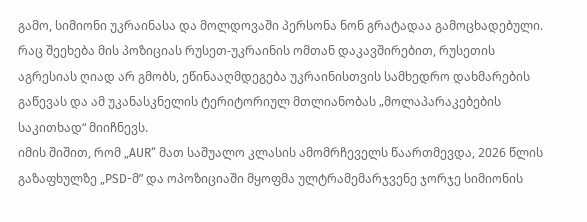გამო, სიმიონი უკრაინასა და მოლდოვაში პერსონა ნონ გრატადაა გამოცხადებული. რაც შეეხება მის პოზიციას რუსეთ-უკრაინის ომთან დაკავშირებით, რუსეთის აგრესიას ღიად არ გმობს, ეწინააღმდეგება უკრაინისთვის სამხედრო დახმარების გაწევას და ამ უკანასკნელის ტერიტორიულ მთლიანობას „მოლაპარაკებების საკითხად“ მიიჩნევს.
იმის შიშით, რომ „AUR“ მათ საშუალო კლასის ამომრჩეველს წაართმევდა, 2026 წლის გაზაფხულზე „PSD-მ” და ოპოზიციაში მყოფმა ულტრამემარჯვენე ჯორჯე სიმიონის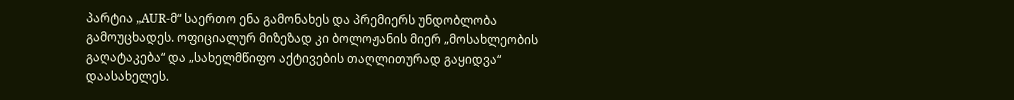პარტია „AUR-მ“ საერთო ენა გამონახეს და პრემიერს უნდობლობა გამოუცხადეს. ოფიციალურ მიზეზად კი ბოლოჟანის მიერ „მოსახლეობის გაღატაკება“ და „სახელმწიფო აქტივების თაღლითურად გაყიდვა“ დაასახელეს.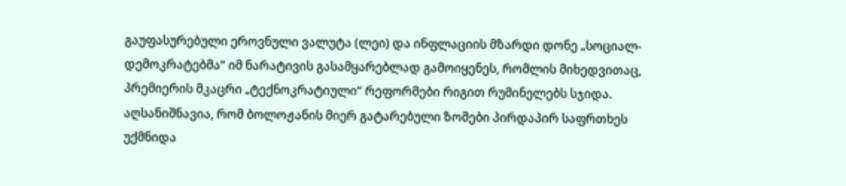გაუფასურებული ეროვნული ვალუტა (ლეი) და ინფლაციის მზარდი დონე „სოციალ-დემოკრატებმა“ იმ ნარატივის გასამყარებლად გამოიყენეს, რომლის მიხედვითაც, პრემიერის მკაცრი „ტექნოკრატიული“ რეფორმები რიგით რუმინელებს სჯიდა.
აღსანიშნავია, რომ ბოლოჟანის მიერ გატარებული ზომები პირდაპირ საფრთხეს უქმნიდა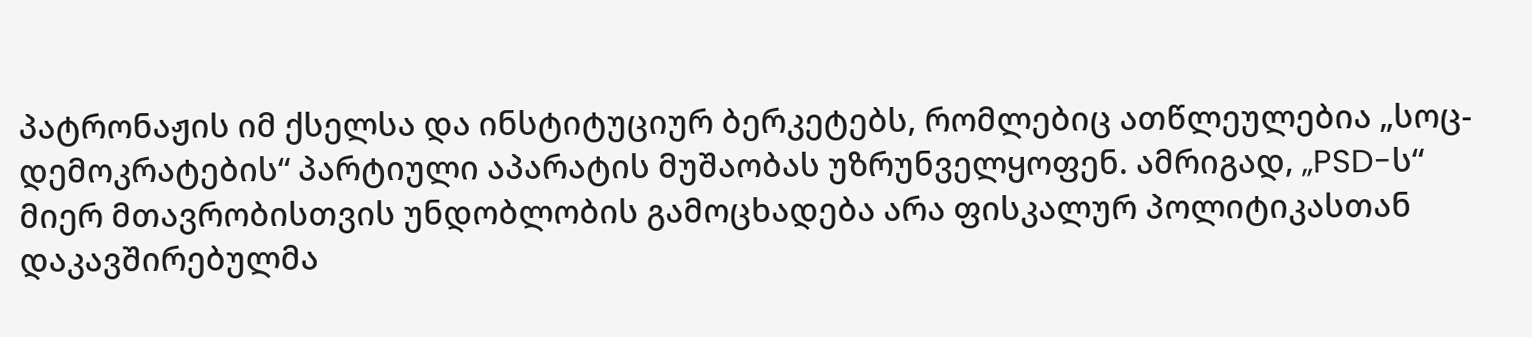პატრონაჟის იმ ქსელსა და ინსტიტუციურ ბერკეტებს, რომლებიც ათწლეულებია „სოც-დემოკრატების“ პარტიული აპარატის მუშაობას უზრუნველყოფენ. ამრიგად, „PSD-ს“ მიერ მთავრობისთვის უნდობლობის გამოცხადება არა ფისკალურ პოლიტიკასთან დაკავშირებულმა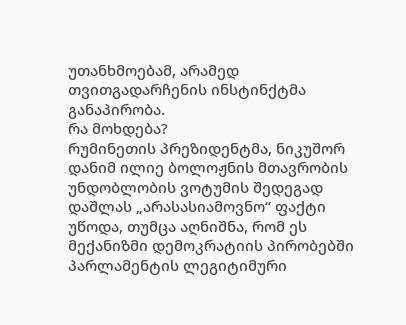უთანხმოებამ, არამედ თვითგადარჩენის ინსტინქტმა განაპირობა.
რა მოხდება?
რუმინეთის პრეზიდენტმა, ნიკუშორ დანიმ ილიე ბოლოჟნის მთავრობის უნდობლობის ვოტუმის შედეგად დაშლას „არასასიამოვნო“ ფაქტი უწოდა, თუმცა აღნიშნა, რომ ეს მექანიზმი დემოკრატიის პირობებში პარლამენტის ლეგიტიმური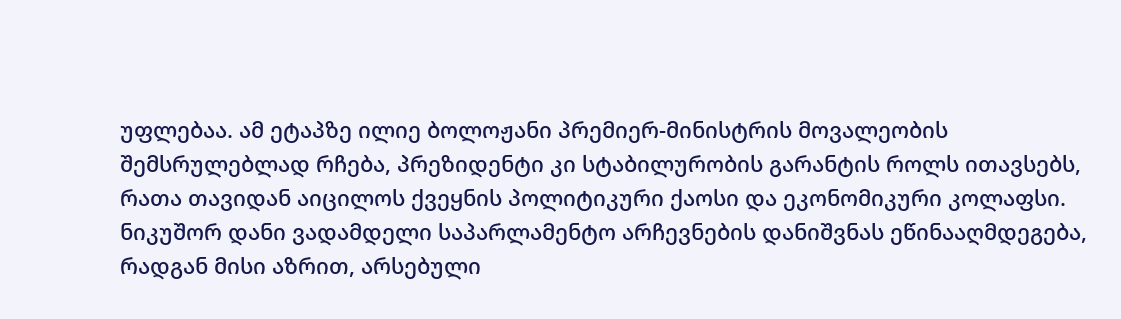უფლებაა. ამ ეტაპზე ილიე ბოლოჟანი პრემიერ-მინისტრის მოვალეობის შემსრულებლად რჩება, პრეზიდენტი კი სტაბილურობის გარანტის როლს ითავსებს, რათა თავიდან აიცილოს ქვეყნის პოლიტიკური ქაოსი და ეკონომიკური კოლაფსი.
ნიკუშორ დანი ვადამდელი საპარლამენტო არჩევნების დანიშვნას ეწინააღმდეგება, რადგან მისი აზრით, არსებული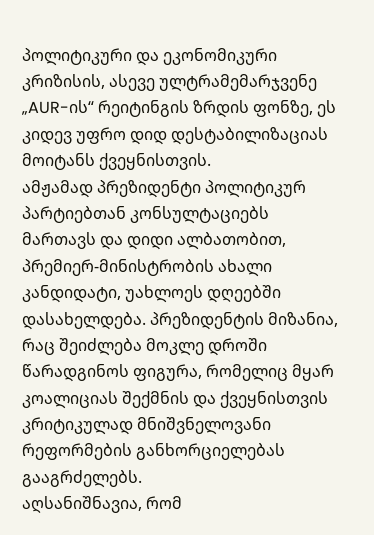პოლიტიკური და ეკონომიკური კრიზისის, ასევე ულტრამემარჯვენე „AUR-ის“ რეიტინგის ზრდის ფონზე, ეს კიდევ უფრო დიდ დესტაბილიზაციას მოიტანს ქვეყნისთვის.
ამჟამად პრეზიდენტი პოლიტიკურ პარტიებთან კონსულტაციებს მართავს და დიდი ალბათობით, პრემიერ-მინისტრობის ახალი კანდიდატი, უახლოეს დღეებში დასახელდება. პრეზიდენტის მიზანია, რაც შეიძლება მოკლე დროში წარადგინოს ფიგურა, რომელიც მყარ კოალიციას შექმნის და ქვეყნისთვის კრიტიკულად მნიშვნელოვანი რეფორმების განხორციელებას გააგრძელებს.
აღსანიშნავია, რომ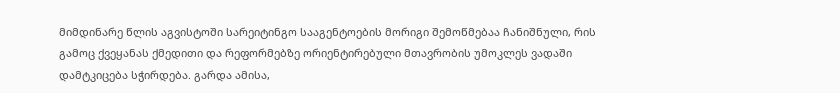მიმდინარე წლის აგვისტოში სარეიტინგო სააგენტოების მორიგი შემოწმებაა ჩანიშნული, რის გამოც ქვეყანას ქმედითი და რეფორმებზე ორიენტირებული მთავრობის უმოკლეს ვადაში დამტკიცება სჭირდება. გარდა ამისა,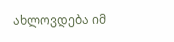ახლოვდება იმ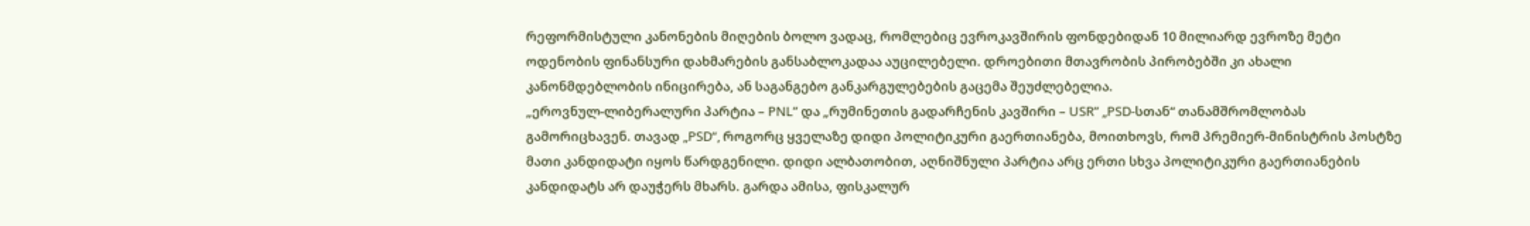რეფორმისტული კანონების მიღების ბოლო ვადაც, რომლებიც ევროკავშირის ფონდებიდან 10 მილიარდ ევროზე მეტი ოდენობის ფინანსური დახმარების განსაბლოკადაა აუცილებელი. დროებითი მთავრობის პირობებში კი ახალი კანონმდებლობის ინიცირება, ან საგანგებო განკარგულებების გაცემა შეუძლებელია.
„ეროვნულ-ლიბერალური პარტია – PNL” და „რუმინეთის გადარჩენის კავშირი – USR” „PSD-სთან“ თანამშრომლობას გამორიცხავენ. თავად „PSD“, როგორც ყველაზე დიდი პოლიტიკური გაერთიანება, მოითხოვს, რომ პრემიერ-მინისტრის პოსტზე მათი კანდიდატი იყოს წარდგენილი. დიდი ალბათობით, აღნიშნული პარტია არც ერთი სხვა პოლიტიკური გაერთიანების კანდიდატს არ დაუჭერს მხარს. გარდა ამისა, ფისკალურ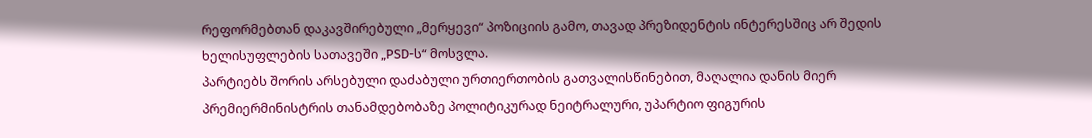რეფორმებთან დაკავშირებული „მერყევი“ პოზიციის გამო, თავად პრეზიდენტის ინტერესშიც არ შედის ხელისუფლების სათავეში „PSD-ს“ მოსვლა.
პარტიებს შორის არსებული დაძაბული ურთიერთობის გათვალისწინებით, მაღალია დანის მიერ პრემიერმინისტრის თანამდებობაზე პოლიტიკურად ნეიტრალური, უპარტიო ფიგურის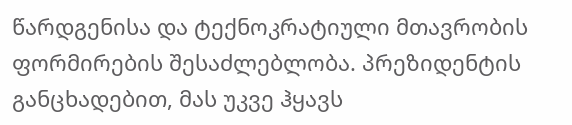წარდგენისა და ტექნოკრატიული მთავრობის ფორმირების შესაძლებლობა. პრეზიდენტის განცხადებით, მას უკვე ჰყავს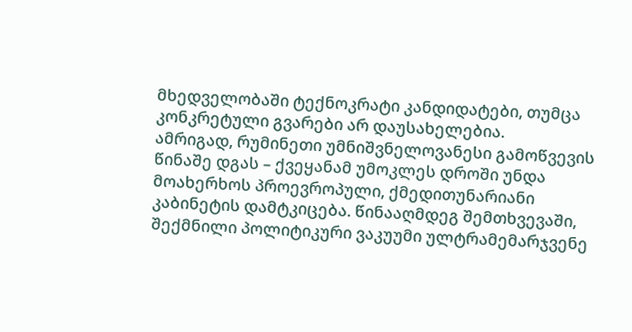მხედველობაში ტექნოკრატი კანდიდატები, თუმცა კონკრეტული გვარები არ დაუსახელებია.
ამრიგად, რუმინეთი უმნიშვნელოვანესი გამოწვევის წინაშე დგას – ქვეყანამ უმოკლეს დროში უნდა მოახერხოს პროევროპული, ქმედითუნარიანი კაბინეტის დამტკიცება. წინააღმდეგ შემთხვევაში, შექმნილი პოლიტიკური ვაკუუმი ულტრამემარჯვენე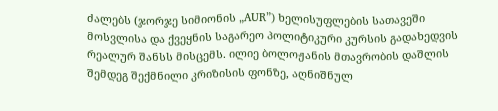ძალებს (ჯორჯე სიმიონის „AUR”) ხელისუფლების სათავეში მოსვლისა და ქვეყნის საგარეო პოლიტიკური კურსის გადახედვის რეალურ შანსს მისცემს. ილიე ბოლოჟანის მთავრობის დაშლის შემდეგ შექმნილი კრიზისის ფონზე, აღნიშნულ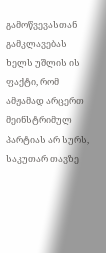გამოწვევასთან გამკლავებას ხელს უშლის ის ფაქტი, რომ ამჟამად არცერთ მეინსტრიმულ პარტიას არ სურს, საკუთარ თავზე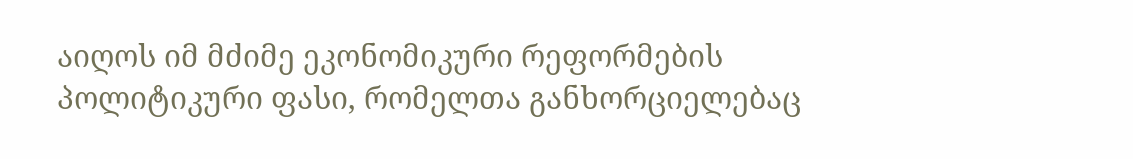აიღოს იმ მძიმე ეკონომიკური რეფორმების პოლიტიკური ფასი, რომელთა განხორციელებაც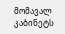მომავალ კაბინეტს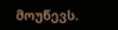მოუწევს.